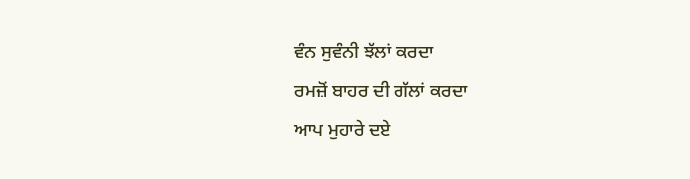ਵੰਨ ਸੁਵੰਨੀ ਝੱਲਾਂ ਕਰਦਾ
ਰਮਜ਼ੋਂ ਬਾਹਰ ਦੀ ਗੱਲਾਂ ਕਰਦਾ
ਆਪ ਮੁਹਾਰੇ ਦਏ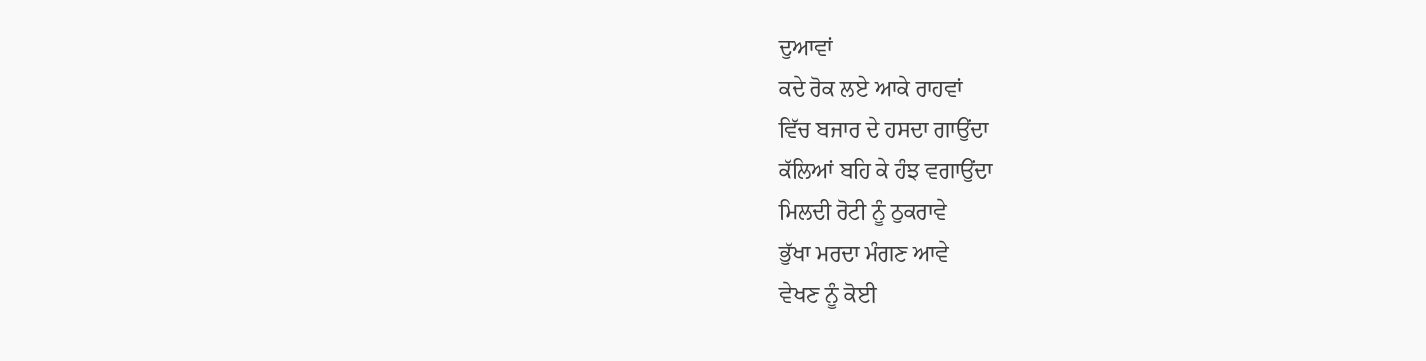ਦੁਆਵਾਂ
ਕਦੇ ਰੋਕ ਲਏ ਆਕੇ ਰਾਹਵਾਂ
ਵਿੱਚ ਬਜਾਰ ਦੇ ਹਸਦਾ ਗਾਉਂਦਾ
ਕੱਲਿਆਂ ਬਹਿ ਕੇ ਹੰਝ ਵਗਾਉਂਦਾ
ਮਿਲਦੀ ਰੋਟੀ ਨੂੰ ਠੁਕਰਾਵੇ
ਭੁੱਖਾ ਮਰਦਾ ਮੰਗਣ ਆਵੇ
ਵੇਖਣ ਨੂੰ ਕੋਈ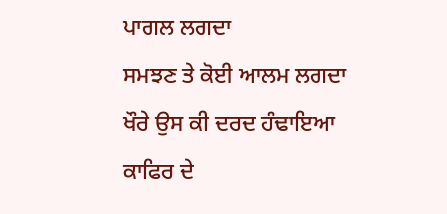ਪਾਗਲ ਲਗਦਾ
ਸਮਝਣ ਤੇ ਕੋਈ ਆਲਮ ਲਗਦਾ
ਖੌਰੇ ਉਸ ਕੀ ਦਰਦ ਹੰਢਾਇਆ
ਕਾਫਿਰ ਦੇ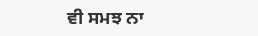ਵੀ ਸਮਝ ਨਾ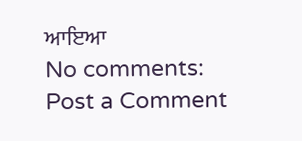ਆਇਆ
No comments:
Post a Comment